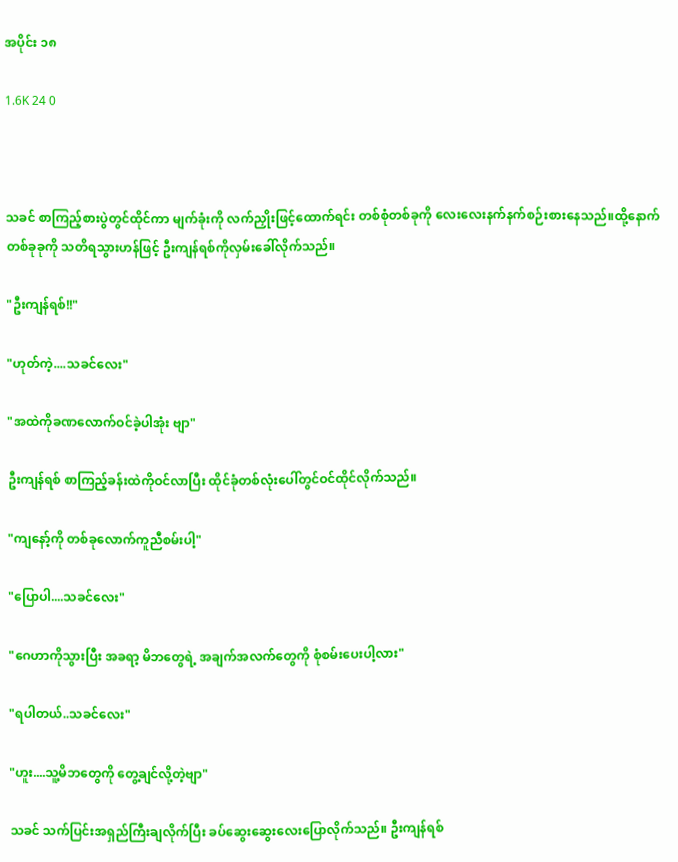အပိုင်း ၁၈

1.6K 24 0



သခင် စာကြည့်စားပွဲတွင်ထိုင်ကာ မျက်ခုံးကို လက်ညှိုးဖြင့်ထောက်ရင်း တစ်စုံတစ်ခုကို လေးလေးနက်နက်စဉ်းစားနေသည်။ထို့နောက် တစ်ခုခုကို သတိရသွားဟန်ဖြင့် ဦးကျန်ရစ်ကိုလှမ်းခေါ်လိုက်သည်။

"ဦးကျန်ရစ်!!"

"ဟုတ်ကဲ့....သခင်လေး"

"အထဲကိုခဏ‌လောက်ဝင်ခဲ့ပါအုံး ဗျာ"

ဦးကျန်ရစ် စာကြည့်ခန်းထဲကိုဝင်လာပြီး ထိုင်ခုံတစ်လုံးပေါ်တွင်ဝင်ထိုင်လိုက်သည်။

"ကျနော့်ကို တစ်ခုလောက်ကူညီစမ်းပါ့"

"ပြောပါ....သခင်လေး"

"ဂေဟာကိုသွားပြီး အခရာ့ မိဘတွေရဲ့ အချက်အလက်တွေကို စုံစမ်းပေးပါ့လား"

"ရပါတယ်..သခင်လေး"

"ဟူး....သူ့မိဘတွေကို တွေ့ချင်လို့တဲ့ဗျာ"

သခင် သက်ပြင်းအရှည်ကြီးချလိုက်ပြီး ခပ်ဆွေးဆွေးလေးပြောလိုက်သည်။ ဦးကျန်ရစ်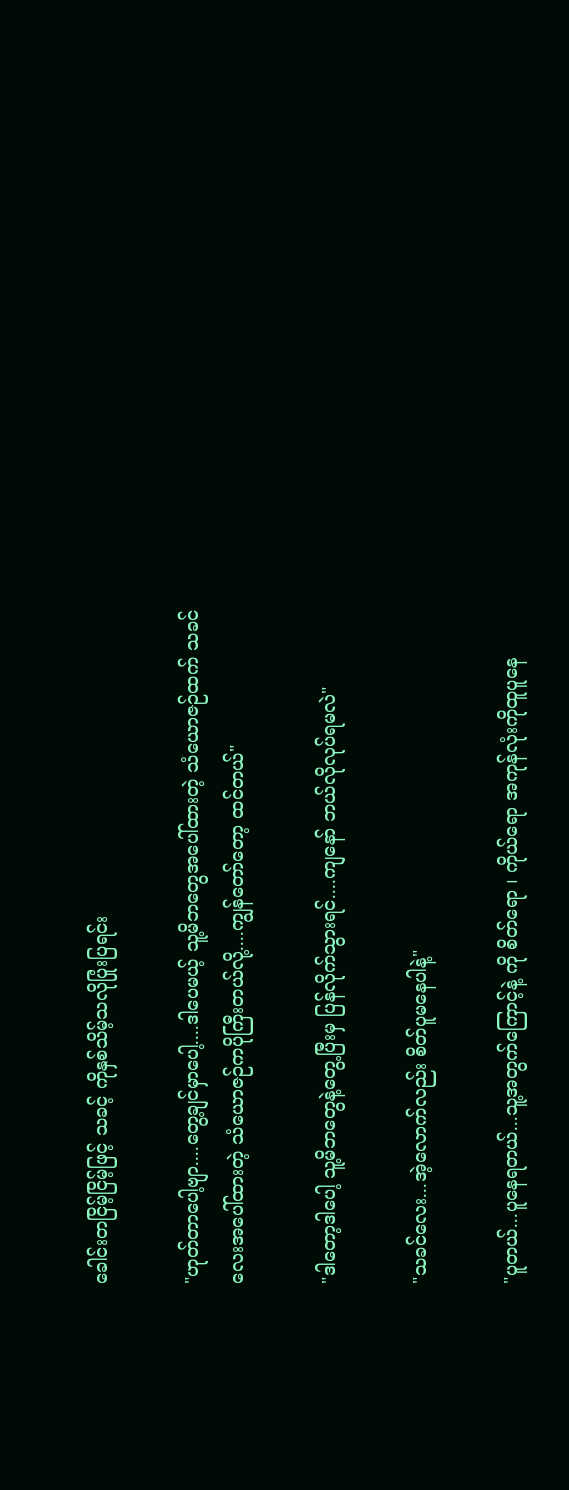ခေါင်းတငြိမ့်ငြိမ့်ဖြင့် သခင့် ကိုနှစ်သိမ့်သလိုပြုံးပြရင်း

"ဟုတ်တာပေါ့ဗျာ....တွေ့ချင်မှာပေါ့....ဒါပေမယ့် သူ့မိဘတွေအပေါ်ထားတဲ့ သံယောဇဉ်ထက် သခင်လေးအပေါ်ထားတဲ့ သံယောဇဉ်ကပိုကြီးတယ်လို့....ကျွန်တော်တော့ ထင်တယ်"

"ဒါတော့ဒါပေါ့ သူ့မိဘတွေနဲ့တွေ့ပြီးမှ ပြန်လိုက်သွားရင်....ကျနော် ဘယ်လိုလုပ်ရမလဲ"

"သခင်လေး...အဲ့လောက်လည်း စိတ်ပူမနေပါနဲ့"

"ပူတယ်...ပူနေရတယ်...သူ့အတွက်ကြောင့်နဲ့ ကို စိတ်ရော ၊ ကိုယ်ရော အကုန်လုံးကိုထူပူနေ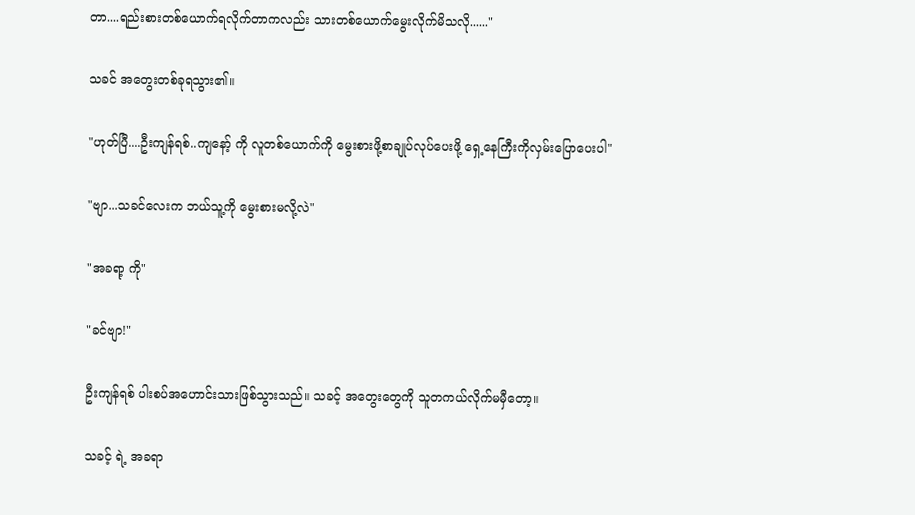တာ....ရည်းစားတစ်ယောက်ရလိုက်တာကလည်း သားတစ်ယောက်မွေးလိုက်မိသလို......"

သခင် အတွေးတစ်ခုရသွား၏။

"ဟုတ်ပြီ....ဦးကျန်ရစ်..ကျနော့် ကို လူတစ်ယောက်ကို မွေးစားဖို့စာချုပ်လုပ်ပေးဖို့ ရှေ့နေကြီးကိုလှမ်းပြောပေးပါ"

"ဗျာ...သခင်လေးက ဘယ်သူ့ကို မွေးစားမလို့လဲ"

"အခရာ့ ကို"

"ခင်ဗျာ!"

ဦးကျန်ရစ် ပါးစပ်အဟောင်းသားဖြစ်သွားသည်။ သခင့် အတွေးတွေကို သူတကယ်လိုက်မမှီတော့။

သခင့် ရဲ့ အခရာ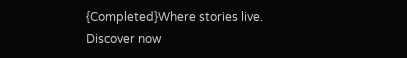{Completed}Where stories live. Discover now